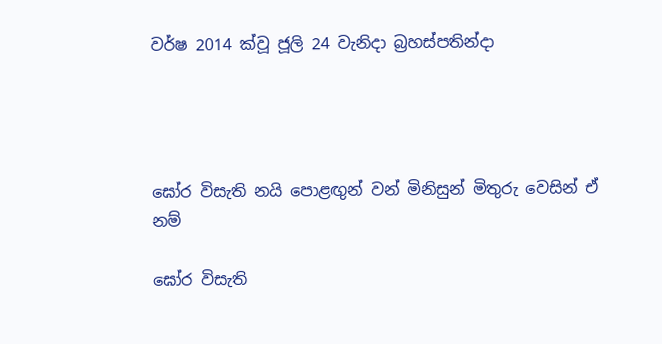වර්ෂ 2014 ක්වූ ජූලි 24 වැනිදා බ්‍රහස්පතින්දා




ඝෝර විසැති නයි පොළඟුන් වන් මිනිසුන් මිතුරු වෙසින් ඒ නම්

ඝෝර විසැති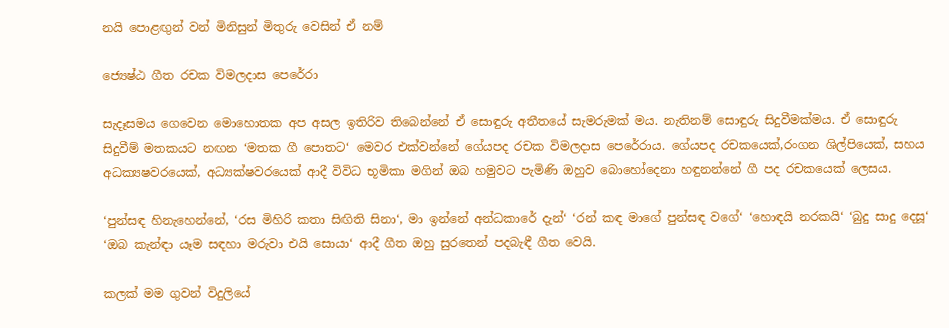නයි පොළඟුන් වන් මිනිසුන් මිතුරු වෙසින් ඒ නම්

ජ්‍යෙෂ්ඨ ගීත රචක විමලදාස පෙරේරා

සැදෑසමය ගෙවෙන මොහොතක අප අසල ඉතිරිව තිබෙන්නේ ඒ සොඳුරු අතීතයේ සැමරුමක් මය. නැතිනම් සොඳුරු සිදුවීමක්මය. ඒ සොඳුරු සිදුවීම් මතකයට නඟන ‘මතක ගී පොතට‘ මෙවර එක්වන්නේ ගේයපද රචක විමලදාස පෙරේරාය. ගේයපද රචකයෙක්,රංගන ශිල්පියෙක්, සහය අධක්‍යෂවරයෙක්, අධ්‍යක්ෂවරයෙක් ආදී විවිධ භූමිකා මගින් ඔබ හමුවට පැමිණි ඔහුව බොහෝදෙනා හඳුනන්නේ ගී පද රචකයෙක් ලෙසය.

‘පුන්සඳ හිනැහෙන්නේ, ‘රස මිහිරි කතා සිඟිති සිනා‘, මා ඉන්නේ අන්ධකාරේ දැන්‘ ‘රන් කඳ මාගේ පුන්සඳ වගේ‘ ‘හොඳයි නරකයි‘ ‘බුදු සාදු දෙසූ‘ ‘ඔබ කැන්ඳා යෑම සඳහා මරුවා එයි සොයා‘ ආදී ගීත ඔහු සුරතෙන් පදබැඳී ගීත වෙයි.

කලක් මම ගුවන් විදුලියේ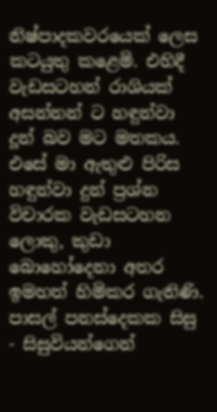නිෂ්පාදකවරයෙක් ලෙස කටයුතු කළෙමි. එහිදී වැඩසටහන් රාශියක් අසන්නන් ට හඳුන්වා දූන් බව මට මතකය. එසේ මා ඇතුළු පිරිස හඳුන්වා දුන් ප්‍රශ්න විචාරක වැඩසටහන ලොකු, කුඩා බොහෝදෙනා අතර ඉමහත් හිමිකර ගැනිණි. පාසල් පනස්දෙකක සිසු - සිසුවියන්ගෙන්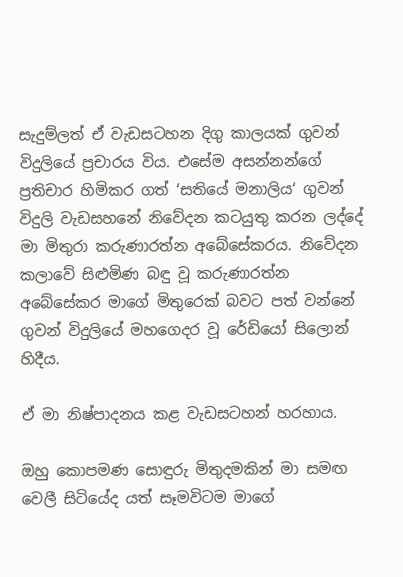සැදුම්ලත් ඒ වැඩසටහන දිගු කාලයක් ගුවන් විදුලියේ ප්‍රචාරය විය. එසේම අසන්නන්ගේ ප්‍රතිචාර හිමිකර ගත් ‘සතියේ මනාලිය‘ ගුවන් විදුලි වැඩසහනේ නිවේදන කටයුතු කරන ලද්දේ මා මිතුරා කරුණාරත්න අබේසේකරය. නිවේදන කලාවේ සිළුමිණ බඳු වූ කරුණාරත්න අබේසේකර මාගේ මිතුරෙක් බවට පත් වන්නේ ගුවන් විදුලියේ මහගෙදර වූ රේඩියෝ සිලොන් හිදීය.

ඒ මා නිෂ්පාදනය කළ වැඩසටහන් හරහාය.

ඔහු කොපමණ සොඳුරු මිතුදමකින් මා සමඟ වෙලී සිටියේද යත් සෑමවිටම මාගේ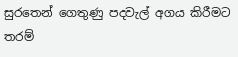සුරතෙන් ගෙතුණු පදවැල් අගය කිරීමට තරම්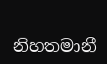නිහතමානී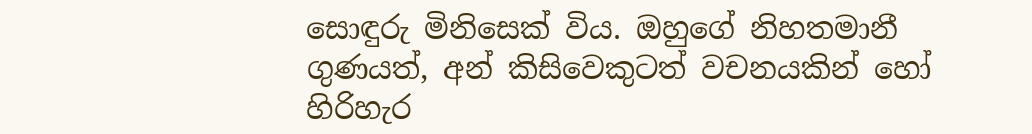සොඳුරු මිනිසෙක් විය. ඔහුගේ නිහතමානී ගුණයත්, අන් කිසිවෙකුටත් වචනයකින් හෝ හිරිහැර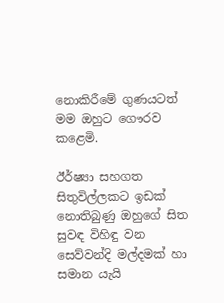නොකිරීමේ ගුණයටත් මම ඔහුට ගෞරව කළෙමි.

ඊර්ෂ්‍යා සහගත සිතුවිල්ලකට ඉඩක් නොතිබුණු ඔහුගේ සිත සුවඳ විහිඳු වන සෙව්වන්දි මල්දමක් හා සමාන යැයි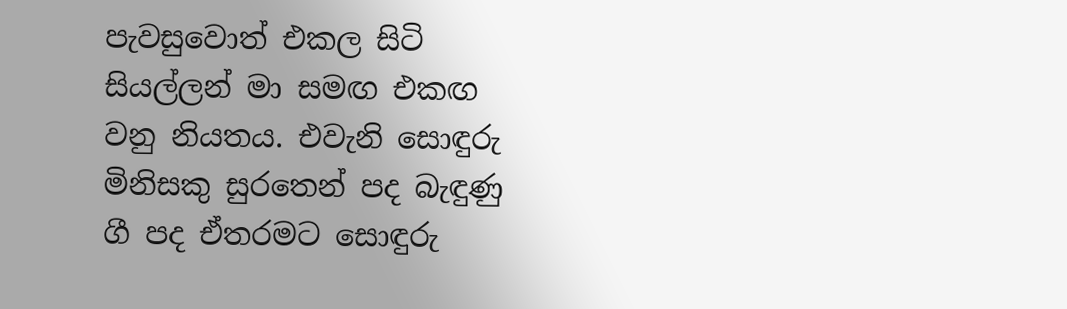පැවසුවොත් එකල සිටි සියල්ලන් මා සමඟ එකඟ වනු නියතය. එවැනි සොඳුරු මිනිසකු සුරතෙන් පද බැඳුණු ගී පද ඒතරමට සොඳුරු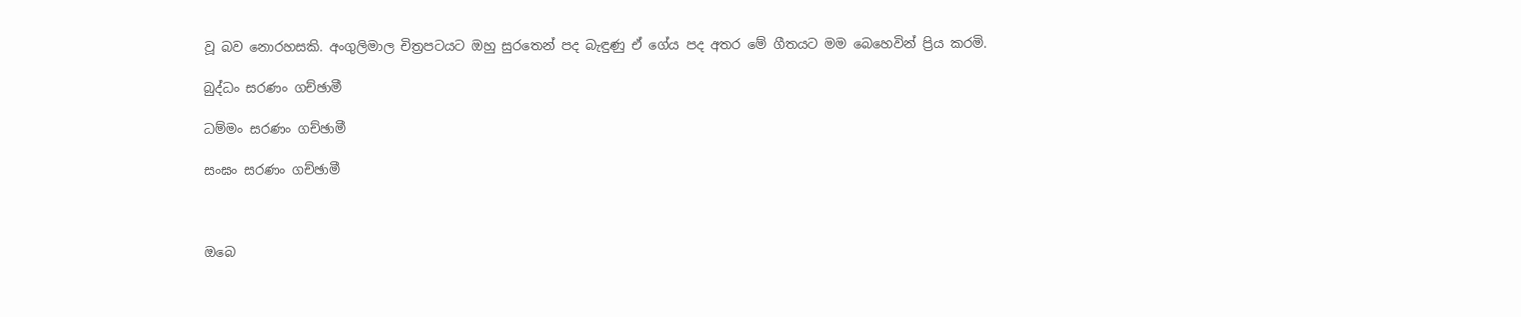වූ බව නොරහසකි. අංගුලිමාල චිත්‍රපටයට ඔහු සුරතෙන් පද බැඳුණු ඒ ගේය පද අතර මේ ගීතයට මම බෙහෙවින් ප්‍රිය කරමි.

බුද්ධං සරණං ගච්ඡාමී

ධම්මං සරණං ගච්ඡාමී

සංඝං සරණං ගච්ඡාමී



ඔබෙ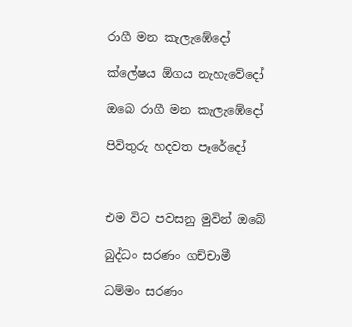රාගී මන කැලැඹේදෝ

ක්ලේෂය ඕගය නැහැවේදෝ

ඔබෙ රාගී මන කැලැඹේදෝ

පිවිතුරු හදවත පෑරේදෝ



එම විට පවසනු මුවින් ඔබේ

බුද්ධං සරණං ගච්චාමී

ධම්මං සරණං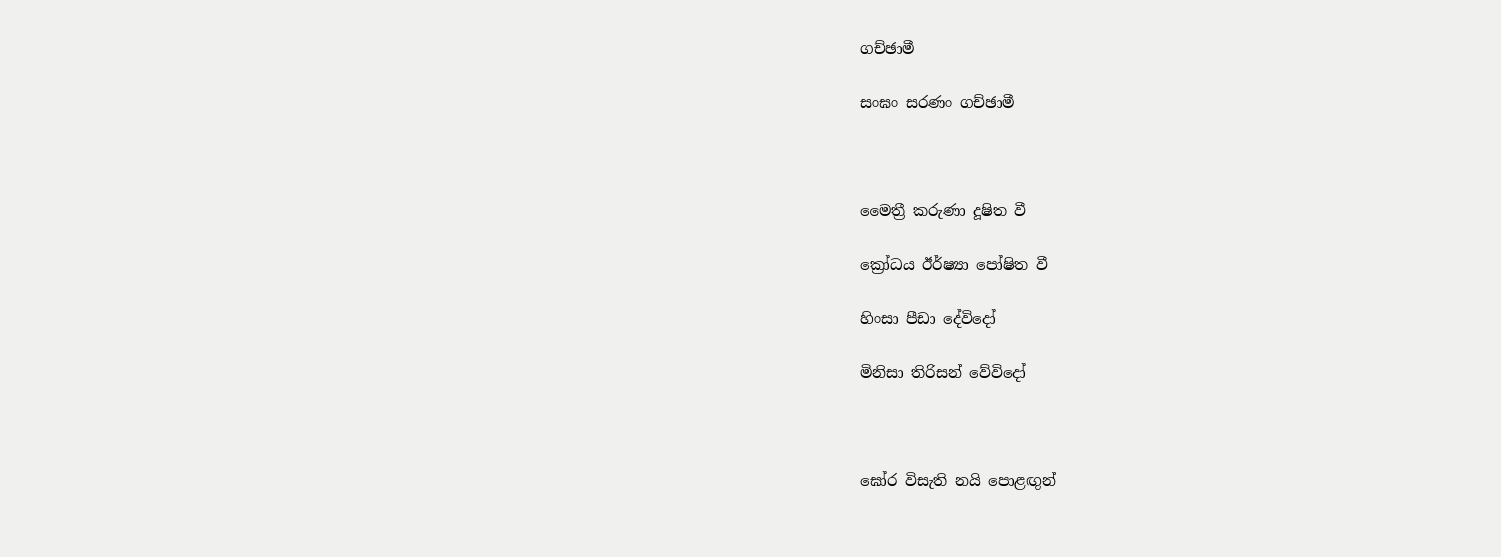ගච්ඡාමී

සංඝං සරණං ගච්ඡාමී



මෛත්‍රී කරුණා දූෂිත වී

ක්‍රෝධය ඊර්ෂ්‍යා පෝෂිත වී

හිංසා පීඩා දේවිදෝ

මිනිසා තිරිසන් වේවිදෝ



ඝෝර විසැති නයි පොළඟුන්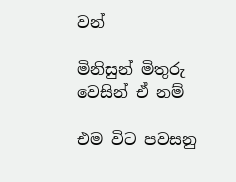වන්

මිනිසුන් මිතුරු වෙසින් ඒ නම්

එම විට පවසනු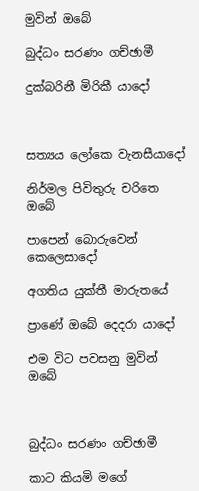මුවින් ඔබේ

බුද්ධං සරණං ගච්ඡාමී

දුක්බරිනී මිරිකී යාදෝ



සත්‍යය ලෝකෙ වැනසීයාදෝ

නිර්මල පිවිතුරු චරිතෙ ඔබේ

පාපෙන් බොරුවෙන් කෙලෙසාදෝ

අගතිය යුක්තී මාරුතයේ

ප්‍රාණේ ඔබේ දෙදරා යාදෝ

එම විට පවසනු මුවින් ඔබේ



බුද්ධං සරණං ගච්ඡාමී

කාට කියමි මගේ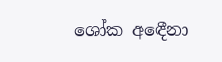ශෝක අඳෙීනා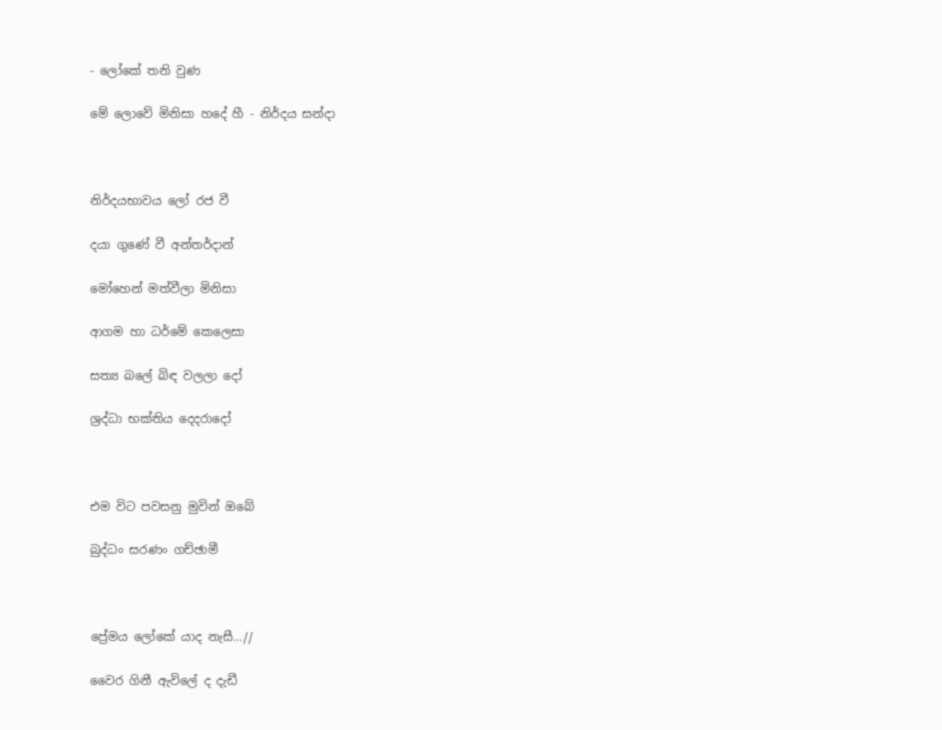- ලෝකේ තනි වුණ

මේ ලොවේ මිනිසා හදේ හී - නිර්දය සන්දා



නිර්දයභාවය ලෝ රජ වී

දයා ගුණේ වී අන්තර්දාන්

මෝහෙන් මත්වීලා මිනිසා

ආගම හා ධර්මේ කෙලෙසා

සත්‍ය බලේ බිඳ වලලා දෝ

ශ්‍රද්ධා භක්තිය දෙදරාදෝ



එම විට පවසනු මුවින් ඔබේ

බුද්ධං සරණං ගච්ඡාමී



ප්‍රේමය ලෝකේ යාද නැසී...//

වෛර ගිනී ඇවිලේ ද දැඩී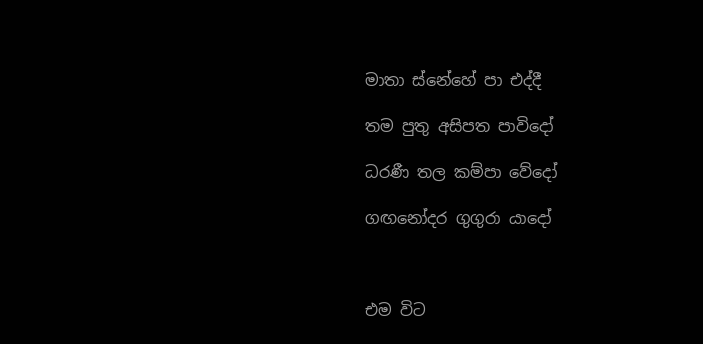මාතා ස්නේහේ පා එද්දී

තම පුතු අසිපත පාවිදෝ

ධරණී තල කම්පා වේදෝ

ගඟනෝදර ගුගුරා යාදෝ



එම විට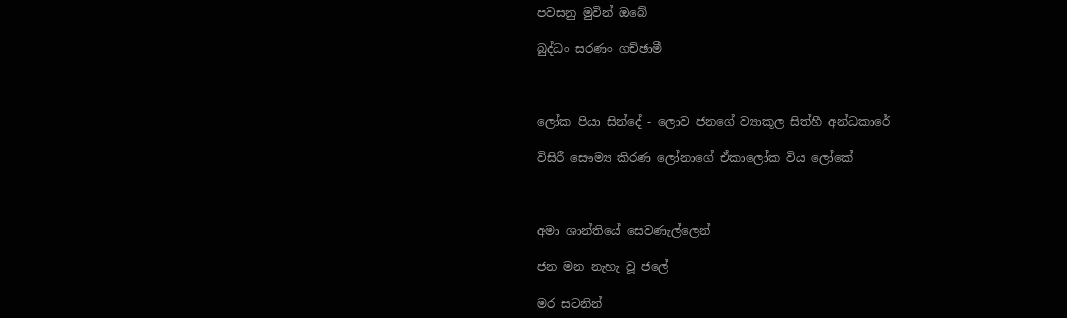පවසනු මුවින් ඔබේ

බුද්ධං සරණං ගච්ඡාමී



ලෝක පියා සින්දේ - ලොව ජනගේ ව්‍යාකූල සිත්හී අන්ධකාරේ

විසිරී සෞම්‍ය කිරණ ලෝනාගේ ඒකාලෝක විය ලෝකේ



අමා ශාන්තියේ සෙවණැල්ලෙන්

ජන මන නැහැ වූ ජලේ

මර සටනින්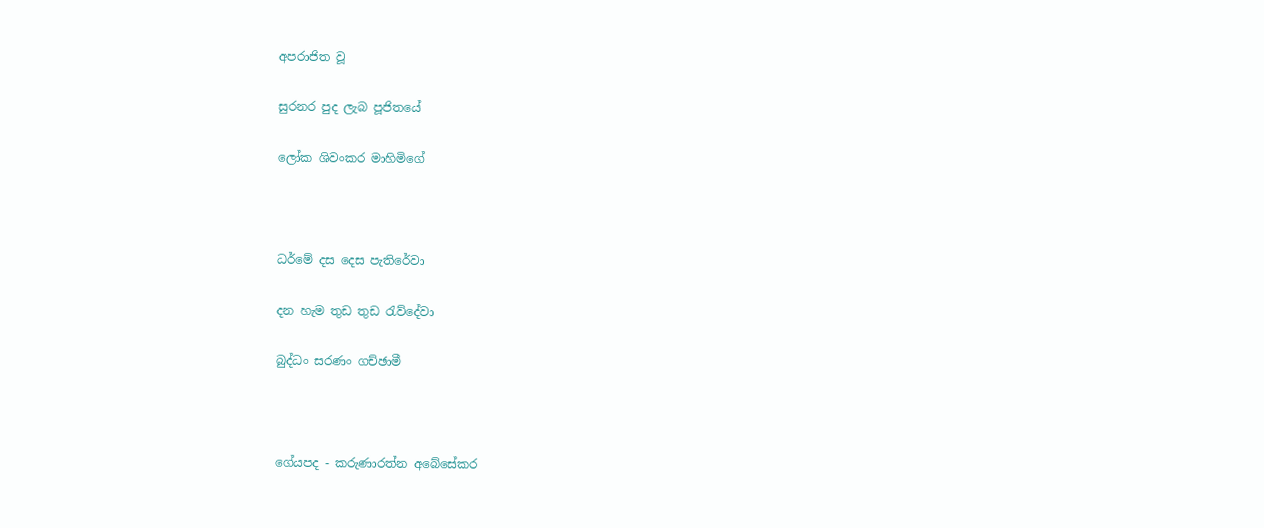අපරාජිත වූ

සුරනර පුද ලැබ පූජිතයේ

ලෝක ශිවංකර මාහිමිගේ



ධර්මේ දස දෙස පැතිරේවා

දන හැම තුඩ තුඩ රැව්දේවා

බුද්ධං සරණං ගච්ඡාමී



ගේයපද - කරුණාරත්න අබේසේකර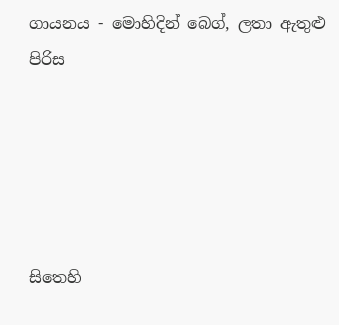ගායනය - මොහිදින් බෙග්, ලතා ඇතුළු පිරිස





සිතෙහි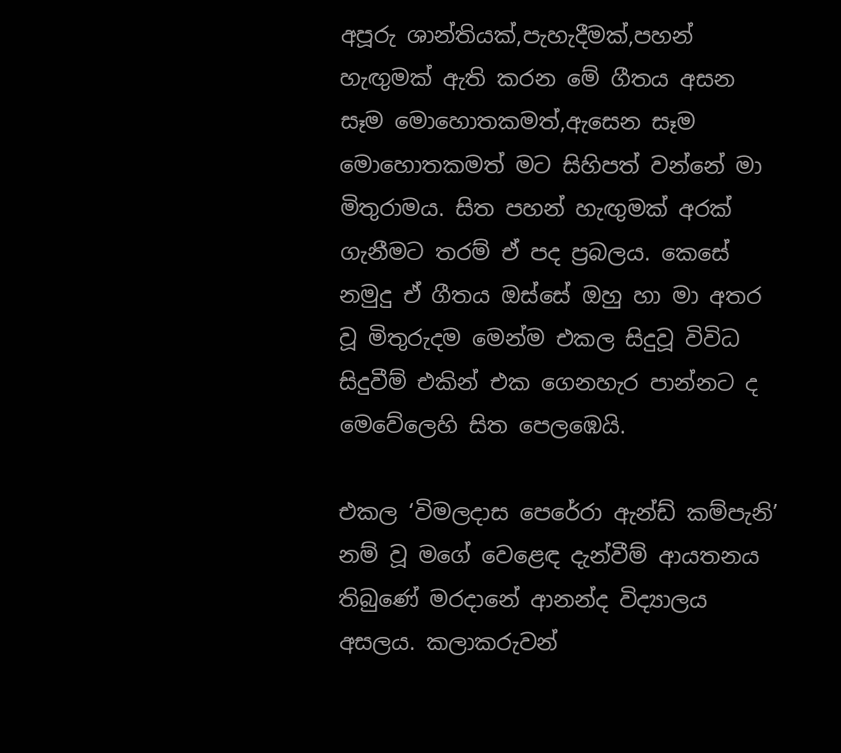අපූරු ශාන්තියක්,පැහැදීමක්,පහන් හැඟුමක් ඇති කරන මේ ගීතය අසන සෑම මොහොතකමත්,ඇසෙන සෑම මොහොතකමත් මට සිහිපත් වන්නේ මා මිතුරාමය. සිත පහන් හැඟුමක් අරක් ගැනීමට තරම් ඒ පද ප්‍රබලය. කෙසේ නමුදු ඒ ගීතය ඔස්සේ ඔහු හා මා අතර වූ මිතුරුදම මෙන්ම එකල සිදුවූ විවිධ සිදුවීම් එකින් එක ගෙනහැර පාන්නට ද මෙවේලෙහි සිත පෙලඹෙයි.

එකල ‘විමලදාස පෙරේරා ඇන්ඩ් කම්පැනි’ නම් වූ මගේ වෙළෙඳ දැන්වීම් ආයතනය තිබුණේ මරදානේ ආනන්ද විද්‍යාලය අසලය. කලාකරුවන්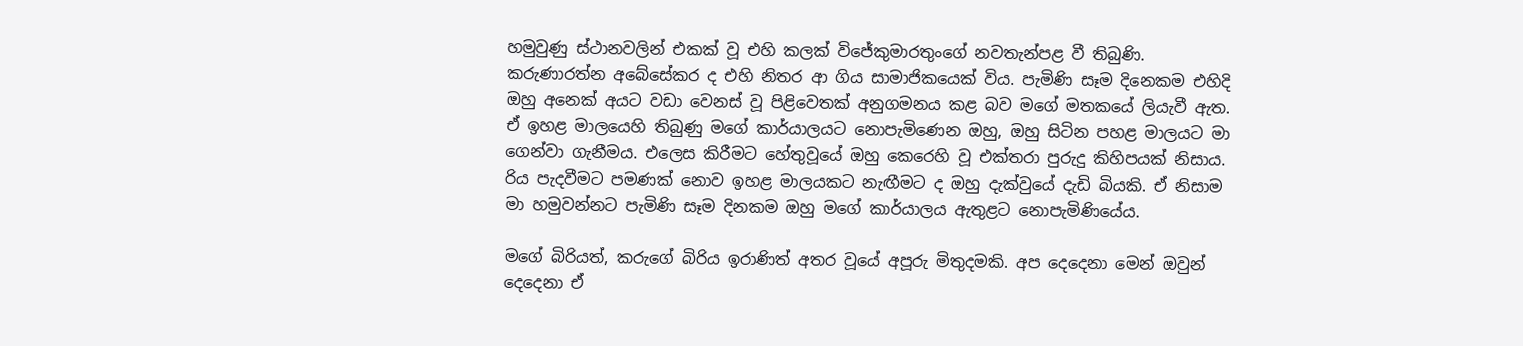හමුවුණු ස්ථානවලින් එකක් වූ එහි කලක් විජේකුමාරතුංගේ නවතැන්පළ වී තිබුණි. කරුණාරත්න අබේසේකර ද එහි නිතර ආ ගිය සාමාජිකයෙක් විය. පැමිණි සෑම දිනෙකම එහිදි ඔහු අනෙක් අයට වඩා වෙනස් වූ පිළිවෙතක් අනුගමනය කළ බව මගේ මතකයේ ලියැවී ඇත. ඒ ඉහළ මාලයෙහි තිබුණු මගේ කාර්යාලයට නොපැමිණෙන ඔහු, ඔහු සිටින පහළ මාලයට මා ගෙන්වා ගැනීමය. එලෙස කිරීමට හේතුවූයේ ඔහු කෙරෙහි වූ එක්තරා පුරුදු කිහිපයක් නිසාය. රිය පැදවීමට පමණක් නොව ඉහළ මාලයකට නැඟීමට ද ඔහු දැක්වුයේ දැඩි බියකි. ඒ නිසාම මා හමුවන්නට පැමිණි සෑම දිනකම ඔහු මගේ කාර්යාලය ඇතුළට නොපැමිණියේය.

මගේ බිරියත්, කරුගේ බිරිය ඉරාණිත් අතර වූයේ අපූරු මිතුදමකි. අප දෙදෙනා මෙන් ඔවුන් දෙදෙනා ඒ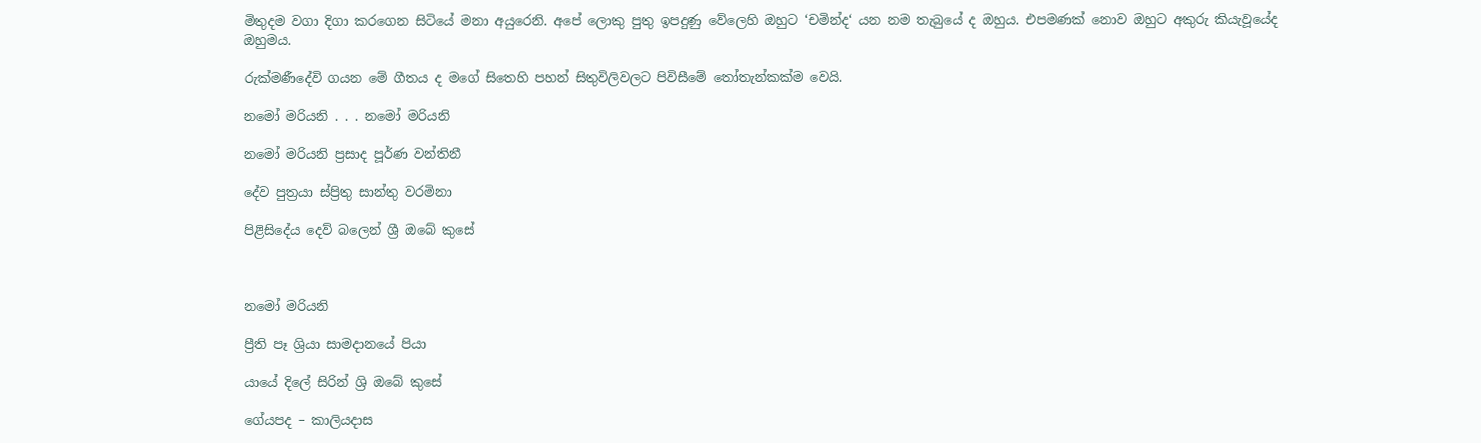මිතුදම වගා දිගා කරගෙන සිටියේ මනා අයුරෙනි. අපේ ලොකු පුතු ඉපදුණු වේලෙහි ඔහුට ‘චමින්ද‘ යන නම තැබුයේ ද ඔහුය. එපමණක් නොව ඔහුට අකුරු කියැවූයේද ඔහුමය.

රුක්මණීදේවි ගයන මේ ගීතය ද මගේ සිතෙහි පහන් සිතුවිලිවලට පිවිසීමේ තෝතැන්කක්ම වෙයි.

නමෝ මරියනි . . . නමෝ මරියනි

නමෝ මරියනි ප්‍රසාද පූර්ණ වන්තිනී

දේව පුත්‍රයා ස්ප්‍රිතු සාන්තු වරමිනා

පිළිසිදේය දෙව් බලෙන් ශ්‍රී ඔබේ කුසේ



නමෝ මරියනි

ප්‍රීති පෑ ශ්‍රියා සාමදානයේ පියා

යායේ දිලේ සිරින් ශ්‍රි ඔබේ කුසේ

ගේයපද – කාලියදාස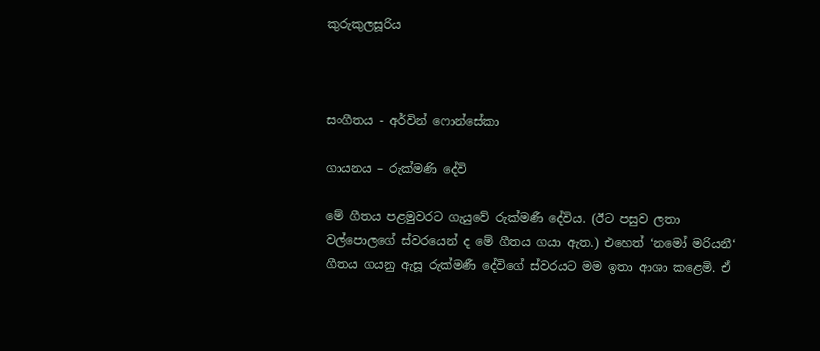කුරුකුලසූරිය



සංගීතය - අර්වින් ෆොන්සේකා

ගායනය – රුක්මණි දේවි

මේ ගීතය පළමුවරට ගැයුවේ රුක්මණී දේවිය. (ඊට පසුව ලතා වල්පොලගේ ස්වරයෙන් ද මේ ගීතය ගයා ඇත.) එහෙත් ‘නමෝ මරියනී‘ ගීතය ගයනු ඇසූ රුක්මණී දේවිගේ ස්වරයට මම ඉතා ආශා කළෙමි. ඒ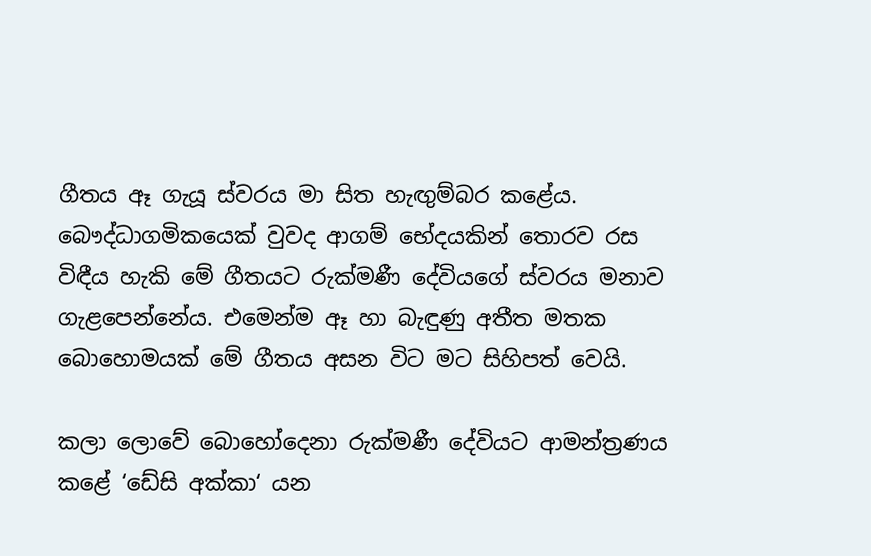ගීතය ඈ ගැයූ ස්වරය මා සිත හැඟුම්බර කළේය. බෞද්ධාගමිකයෙක් වුවද ආගම් භේදයකින් තොරව රස විඳීය හැකි මේ ගීතයට රුක්මණී දේවියගේ ස්වරය මනාව ගැළපෙන්නේය. එමෙන්ම ඈ හා බැඳුණු අතීත මතක බොහොමයක් මේ ගීතය අසන විට මට සිහිපත් වෙයි.

කලා ලොවේ බොහෝදෙනා රුක්මණී දේවියට ආමන්ත්‍රණය කළේ ‘ඩේසි අක්කා‘ යන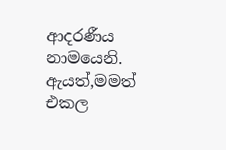ආදරණීය නාමයෙනි. ඇයත්,මමත් එකල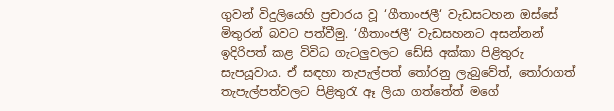ගුවන් විදුලියෙහි ප්‍රචාරය වූ ‘ගීතාංජලී‘ වැඩසටහන ඔස්සේ මිතුරන් බවට පත්වීමු. ‘ගීතාංජලී‘ වැඩසහනට අසන්නන් ඉදිරිපත් කළ විවිධ ගැටලුවලට ඩේසි අක්කා පිළිතුරු සැපයූවාය. ඒ සඳහා තැපැල්පත් තෝරනු ලැබුවේත්, තෝරාගත් තැපැල්පත්වලට පිළිතුරැ ඈ ලියා ගත්තේත් මගේ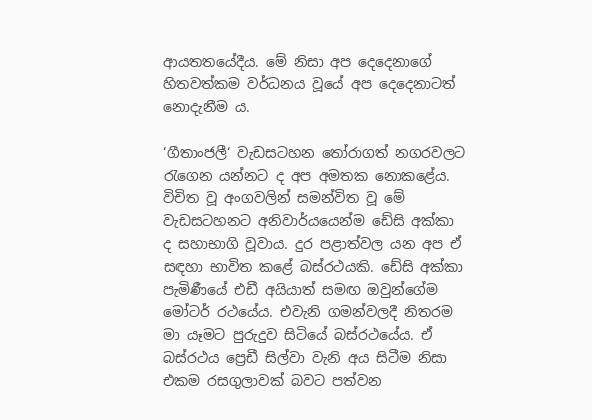ආයතතයේදීය. මේ නිසා අප දෙදෙනාගේ හිතවත්කම වර්ධනය වූයේ අප දෙදෙනාටත් නොදැනීම ය.

‘ගීතාංජලී‘ වැඩසටහන තෝරාගත් නගරවලට රැගෙන යන්නට ද අප අමතක නොකළේය. විචිත වූ අංගවලින් සමන්විත වූ මේ වැඩසටහනට අනිවාර්යයෙන්ම ඩේසි අක්කා ද සහාභාගි වූවාය. දුර පළාත්වල යන අප ඒ සඳහා භාවිත කළේ බස්රථයකි. ඩේසි අක්කා පැමිණීයේ එඩී අයියාත් සමඟ ඔවුන්ගේම මෝටර් රථයේය. එවැනි ගමන්වලදී නිතරම මා යෑමට පුරුදුව සිටියේ බස්රථයේය. ඒ බස්රථය ප්‍රෙඩී සිල්වා වැනි අය සිටීම නිසා එකම රසගුලාවක් බවට පත්වන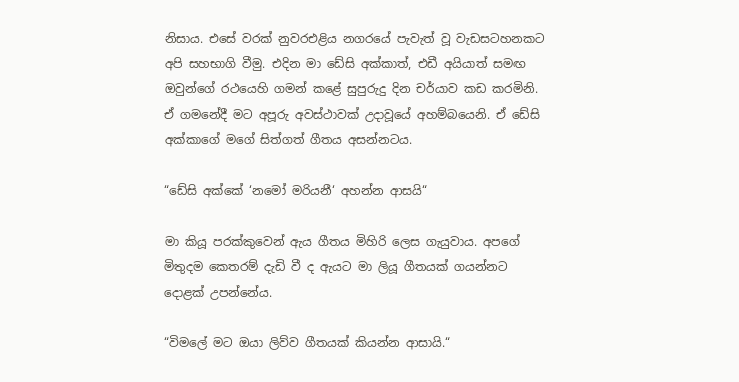නිසාය. එසේ වරක් නුවරඑළිය නගරයේ පැවැත් වූ වැඩසටහනකට අපි සහභාගි වීමු. එදින මා ඩේසි අක්කාත්, එඩී අයියාත් සමඟ ඔවුන්ගේ රථයෙහි ගමන් කළේ සුපුරුදු දින චර්යාව කඩ කරමිනි. ඒ ගමනේදී මට අපූරු අවස්ථාවක් උදාවූයේ අහම්බයෙනි. ඒ ඩේසි අක්කාගේ මගේ සිත්ගත් ගීතය අසන්නටය.

“ඩේසි අක්කේ ‘නමෝ මරියනී‘ අහන්න ආසයි“

මා කියූ පරක්කුවෙන් ඇය ගීතය මිහිරි ලෙස ගැයුවාය. අපගේ මිතුදම කෙතරම් දැඩි වී ද ඇයට මා ලියූ ගීතයක් ගයන්නට දොළක් උපන්නේය.

“විමලේ මට ඔයා ලිව්ව ගීතයක් කියන්න ආසායි.“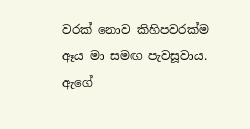වරක් නොව කිහිපවරක්ම ඈය මා සමඟ පැවසූවාය. ඇගේ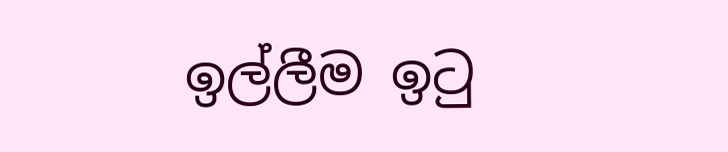ඉල්ලීම ඉටු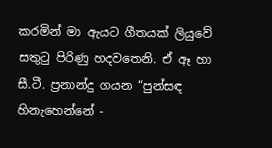කරමින් මා ඇයට ගීතයක් ලියුවේ සතුටු පිරිණු හදවතෙනි. ඒ ඈ හා සී.ටී. ප්‍රනාන්දු ගයන “පුන්සඳ හිනැහෙන්නේ -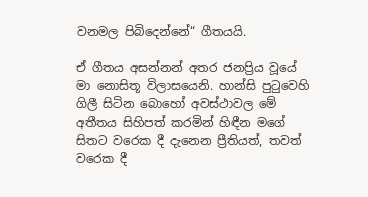වනමල පිබිදෙන්නේ“ ගීතයයි.

ඒ ගීතය අසන්නන් අතර ජනප්‍රිය වූයේ මා නොසිතූ විලාසයෙනි. හාන්සි පුටුවෙහි ගිලී සිටින බොහෝ අවස්ථාවල මේ අතීතය සිහිපත් කරමින් හිඳීන මගේ සිතට වරෙක දී දැනෙන ප්‍රීතියත්, තවත් වරෙක දී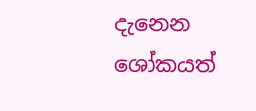දැනෙන ශෝකයත්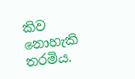කිව නොහැකි තරමිය.